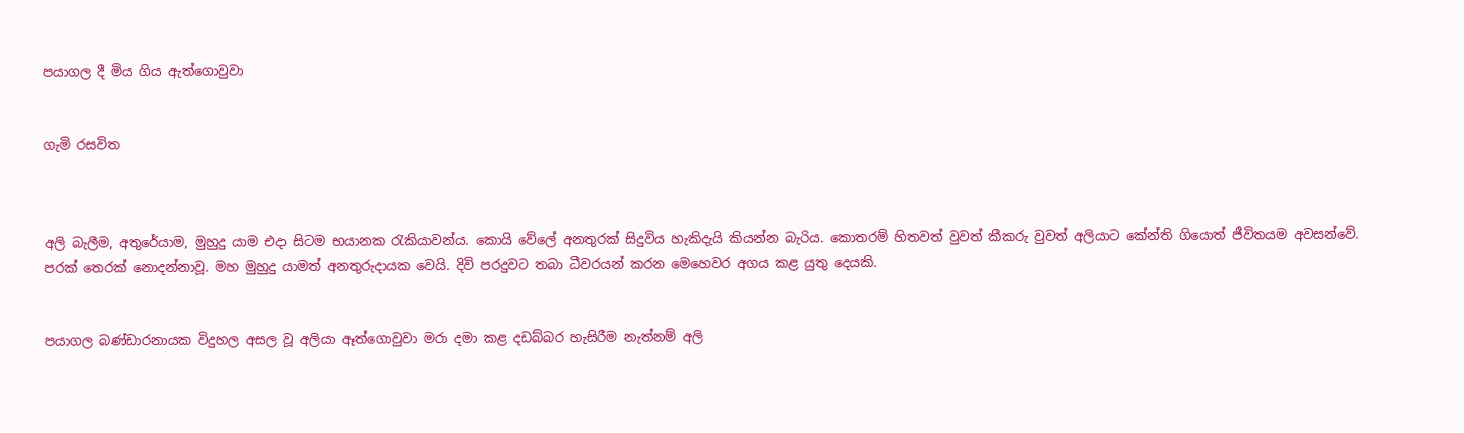පයාගල දී මිය ගිය ඇත්ගොවුවා


ගැමි රසවිත



අලි බැලීම, අතුරේයාම, මුහුදු යාම එදා සිටම භයානක රැකියාවන්ය. කොයි වේලේ අනතුරක් සිදුවිය හැකිදැයි කියන්න බැරිය. කොතරම් හිතවත් වුවත් කීකරු වුවත් අලියාට කේන්ති ගියොත් ජීවිතයම අවසන්වේ. පරක් තෙරක් නොදන්නාවූ. මහ මුහුදු යාමත් අනතුරුදායක වෙයි. දිවි පරදුවට තබා ධීවරයන් කරන මෙහෙවර අගය කළ යුතු දෙයකි.


පයාගල බණ්ඩාරනායක විදුහල අසල වූ අලියා ඈත්ගොවුවා මරා දමා කළ දඩබ්බර හැසිරීම නැත්නම් අලි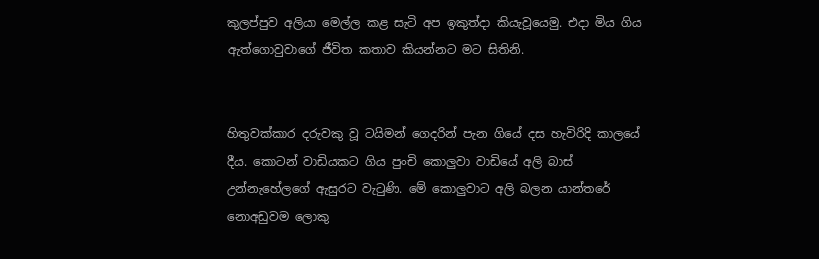කුලප්පුව අලියා මෙල්ල කළ සැටි අප ඉකුත්දා කියැවූයෙමු. එදා මිය ගිය ඇත්ගොවුවාගේ ජීවිත කතාව කියන්නට මට සිතිනි.


හිතුවක්කාර දරුවකු වූ ටයිමන් ගෙදරින් පැන ගියේ දස හැවිරිදි කාලයේ දීය. කොටන් වාඩියකට ගිය පුංචි කොලුවා වාඩියේ අලි බාස් උන්නැහේලගේ ඇසුරට වැටුණි. මේ කොලුවාට අලි බලන යාන්තරේ නොඅඩුවම ලොකු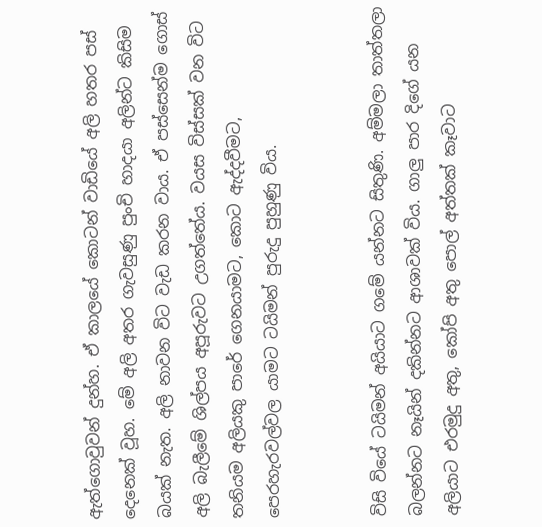ඇත්ගොවුවන් දුන්හ. ඒ කාලයේ කොටන් වාඩියේ අලි හතර පස් දෙනෙක් වූහ. මේ අලි අතර ගැවසුණු පුංචි හාදයා අලින්ට කිසිම බයක් නැත. අලි නාවන විට වැඩ කරන වාය. ඒ පස්සෙන්ම ගොස් අලි බැලීමේ ශිල්පය අපූරුවට උගත්තේය. වයස විස්සක් වන විට තනියම අලියකු පාරේ ගෙනයාමට, කොට ඇද්දවීමට, පෙරහැරවල්වල යාමට ටයිමන් පුරුදු පුහුණු විය.


විසි වියේ ටයිමන් අයියාට ගමේ යන්නට සිතුණි. අම්මලා තාත්තලා බලන්නට නෑයින් දකින්නට ආශාවක් විය. ගාලු පාර දිගේ යන අලියාට එරමුදු අතු, කෝපි අතු පොල් අත්තක් කෑවාට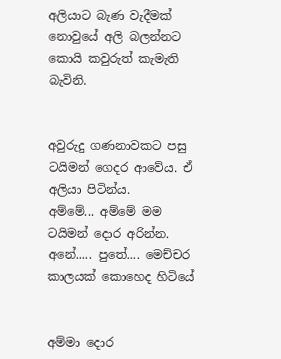අලියාට බැණ වැදීමක් නොවුයේ අලි බලන්නට කොයි කවුරුත් කැමැති බැවිනි.


අවුරුදු ගණනාවකට පසු ටයිමන් ගෙදර ආවේය. ඒ අලියා පිටින්ය.
අම්මේ... අම්මේ මම ටයිමන් දොර අරින්න.
අනේ..... පුතේ.... මෙච්චර කාලයක් කොහෙද හිටියේ


අම්මා දොර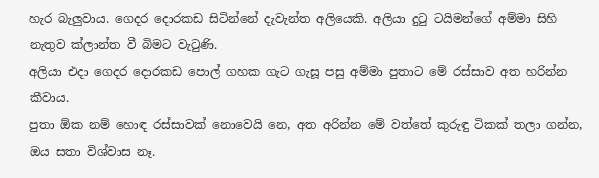හැර බැලුවාය. ගෙදර දොරකඩ සිටින්නේ දැවැන්ත අලියෙකි. අලියා දුටු ටයිමන්ගේ අම්මා සිහි නැතුව ක්ලාන්ත වී බිමට වැටුණි.
අලියා එදා ගෙදර දොරකඩ පොල් ගහක ගැට ගැසූ පසු අම්මා පුතාට මේ රස්සාව අත හරින්න කීවාය.
පුතා ඕක නම් හොඳ රස්සාවක් නොවෙයි නෙ, අත අරින්න මේ වත්තේ කුරුඳු ටිකක් තලා ගන්න, ඔය සතා විශ්වාස නෑ.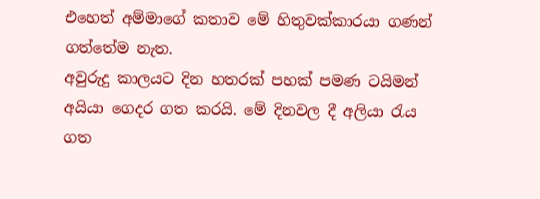එහෙත් අම්මාගේ කතාව මේ හිතුවක්කාරයා ගණන් ගත්තේම නැත.
අවුරුදු කාලයට දින හතරක් පහක් පමණ ටයිමන් අයියා ගෙදර ගත කරයි. මේ දිනවල දී අලියා රැය ගත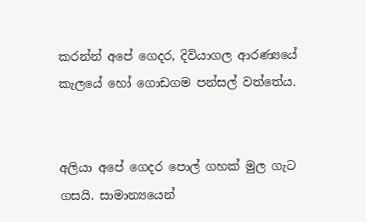කරන්න් අපේ ගෙදර, දිවියාගල ආරණ්‍යයේ කැලයේ හෝ ගොඩගම පන්සල් වත්තේය.


අලියා අපේ ගෙදර පොල් ගහක් මුල ගැට ගසයි. සාමාන්‍යයෙන්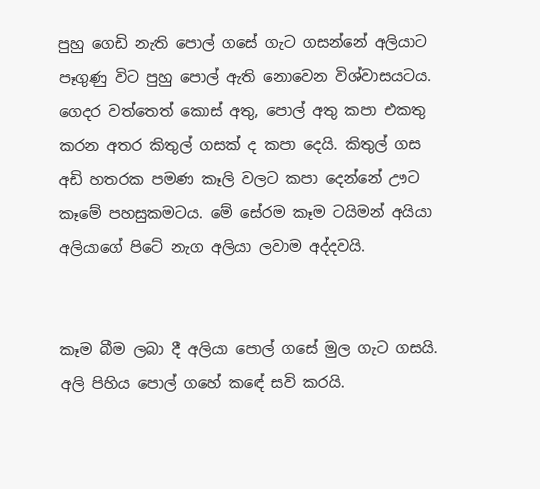පුහු ගෙඩි නැති පොල් ගසේ ගැට ගසන්නේ අලියාට පෑගුණු විට පුහු පොල් ඇති නොවෙන විශ්වාසයටය. ගෙදර වත්තෙත් කොස් අතු, පොල් අතු කපා එකතු කරන අතර කිතුල් ගසක් ද කපා දෙයි. කිතුල් ගස අඩි හතරක පමණ කෑලි වලට කපා දෙන්නේ ඌට කෑමේ පහසුකමටය. මේ සේරම කෑම ටයිමන් අයියා අලියාගේ පිටේ නැග අලියා ලවාම අද්දවයි.


කෑම බීම ලබා දී අලියා පොල් ගසේ මුල ගැට ගසයි. අලි පිහිය පොල් ගහේ කඳේ සවි කරයි.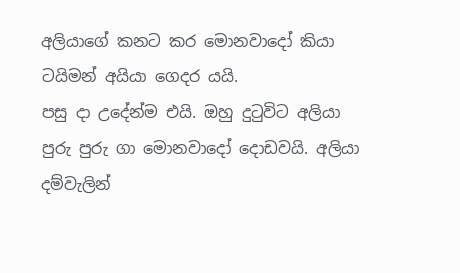අලියාගේ කනට කර මොනවාදෝ කියා ටයිමන් අයියා ගෙදර යයි.
පසු දා උදේන්ම එයි. ඔහු දුටුවිට අලියා පුරු පුරු ගා මොනවාදෝ දොඩවයි. අලියා දම්වැලින්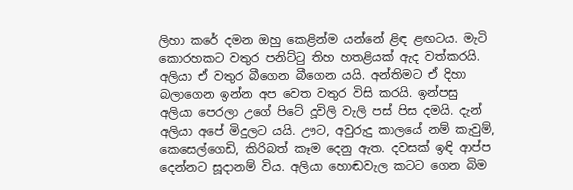ලිහා කරේ දමන ඔහු කෙළින්ම යන්නේ ළිඳ ළඟටය. මැටි කොරහකට වතුර පනිට්ටු තිහ හතළියක් ඇද වත්කරයි. අලියා ඒ වතුර බීගෙන බීගෙන යයි. අන්තිමට ඒ දිහා බලාගෙන ඉන්න අප වෙත වතුර විසි කරයි. ඉන්පසු අලියා පෙරලා උගේ පිටේ දූවිලි වැලි පස් පිස දමයි. දැන් අලියා අපේ මිදුලට යයි. ඌට, අවුරුදු කාලයේ නම් කැවුම්, කෙසෙල්ගෙඩි, කිරිබත් කෑම දෙනු ඇත. දවසක් ඉඳි ආප්ප දෙන්නට සූදානම් විය. අලියා හොඬවැල කටට ගෙන බිම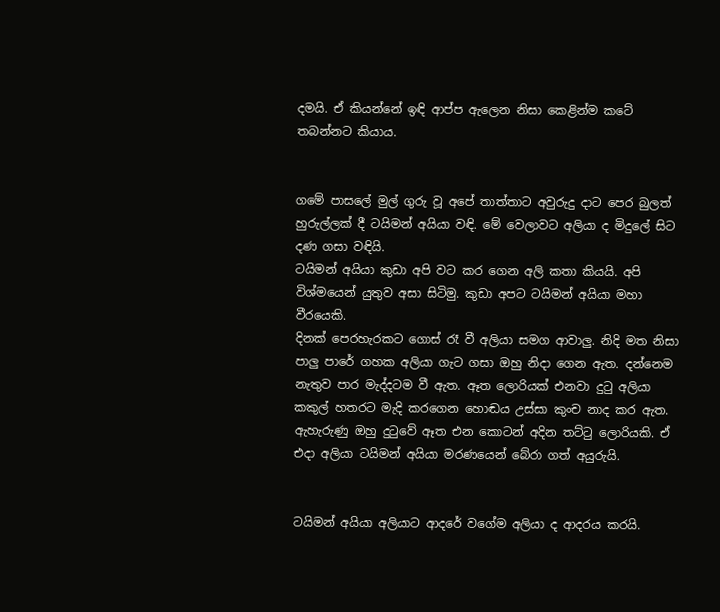දමයි. ඒ කියන්නේ ඉඳි ආප්ප ඇලෙන නිසා කෙළින්ම කටේ තබන්නට කියාය.


ගමේ පාසලේ මුල් ගුරු වූ අපේ තාත්තාට අවුරුදු දාට පෙර බුලත් හුරුල්ලක් දී ටයිමන් අයියා වඳි. මේ වෙලාවට අලියා ද මිදුලේ සිට දණ ගසා වඳියි.
ටයිමන් අයියා කුඩා අපි වට කර ගෙන අලි කතා කියයි. අපි විශ්මයෙන් යුතුව අසා සිටිමු. කුඩා අපට ටයිමන් අයියා මහා වීරයෙකි.
දිනක් පෙරහැරකට ගොස් රෑ වී අලියා සමග ආවාලු. නිදි මත නිසා පාලු පාරේ ගහක අලියා ගැට ගසා ඔහු නිදා ගෙන ඇත. දන්නෙම නැතුව පාර මැද්දටම වී ඇත. ඈත ලොරියක් එනවා දුටු අලියා කකුල් හතරට මැදි කරගෙන හොඬය උස්සා කුංච නාද කර ඇත. ඇහැරුණු ඔහු දුටුවේ ඈත එන කොටන් අදින තට්ටු ලොරියකි. ඒ එදා අලියා ටයිමන් අයියා මරණයෙන් බේරා ගත් අයුරුයි.


ටයිමන් අයියා අලියාට ආදරේ වගේම අලියා ද ආදරය කරයි.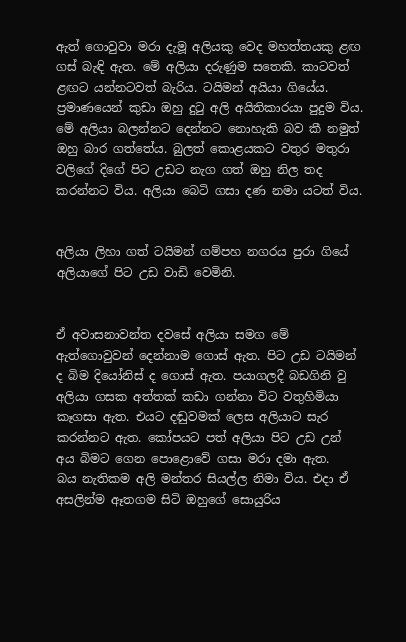ඇත් ගොවුවා මරා දැමූ අලියකු වෙද මහත්තයකු ළඟ ගස් බැඳි ඇත. මේ අලියා දරුණුම සතෙකි. කාටවත් ළඟට යන්නටවත් බැරිය. ටයිමන් අයියා ගියේය. ප්‍රමාණයෙන් කුඩා ඔහු දුටු අලි අයිතිකාරයා පුදුම විය. මේ අලියා බලන්නට දෙන්නට නොහැකි බව කී නමුත් ඔහු බාර ගත්තේය. බුලත් කොළයකට වතුර මතුරා වලිගේ දිගේ පිට උඩට නැග ගත් ඔහු නිල තද කරන්නට විය. අලියා බෙටි ගසා දණ නමා යටත් විය.


අලියා ලිහා ගත් ටයිමන් ගම්පහ නගරය පුරා ගියේ අලියාගේ පිට උඩ වාඩි වෙමිනි.


ඒ අවාසනාවන්ත දවසේ අලියා සමග මේ ඇත්ගොවුවන් දෙන්නාම ගොස් ඇත. පිට උඩ ටයිමන් ද බිම දියෝනිස් ද ගොස් ඇත. පයාගලදී බඩගිනි වු අලියා ගසක අත්තක් කඩා ගන්නා විට වතුහිමියා කෑගසා ඇත. එයට දඬුවමක් ලෙස අලියාට සැර කරන්නට ඇත. කෝපයට පත් අලියා පිට උඩ උන් අය බිමට ගෙන පොළොවේ ගසා මරා දමා ඇත.
බය නැතිකම අලි මන්තර සියල්ල නිමා විය. එදා ඒ අසලින්ම ඈතගම සිටි ඔහුගේ සොයුරිය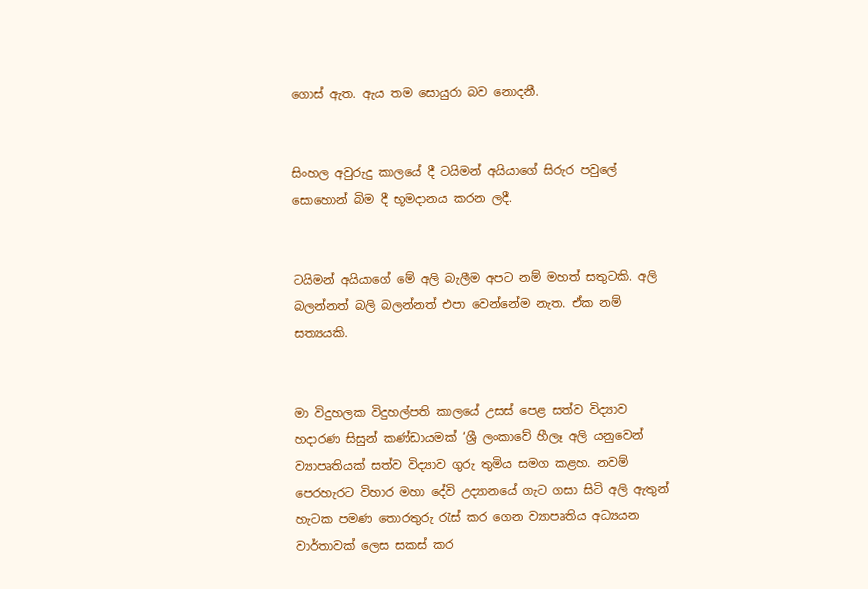ගොස් ඇත. ඇය තම සොයුරා බව නොදනී.


සිංහල අවුරුදු කාලයේ දී ටයිමන් අයියාගේ සිරුර පවුලේ සොහොන් බිම දී භූමදානය කරන ලදී.


ටයිමන් අයියාගේ මේ අලි බැලීම අපට නම් මහත් සතුටකි. අලි බලන්නත් බලි බලන්නත් එපා වෙන්නේම නැත. ඒක නම් සත්‍යයකි.


මා විදුහලක විදුහල්පති කාලයේ උසස් පෙළ සත්ව විද්‍යාව හදාරණ සිසුන් කණ්ඩායමක් ‘ශ්‍රී ලංකාවේ හීලෑ අලි යනුවෙන් ව්‍යාපෘතියක් සත්ව විද්‍යාව ගුරු තුමිය සමග කළහ. නවම් පෙරහැරට විහාර මහා දේවි උද්‍යානයේ ගැට ගසා සිටි අලි ඇතුන් හැටක පමණ තොරතුරු රැස් කර ගෙන ව්‍යාපෘතිය අධ්‍යයන වාර්තාවක් ලෙස සකස් කර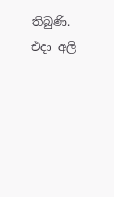තිබුණි. එදා අලි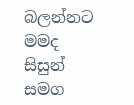බලන්නට මමද සිසුන් සමග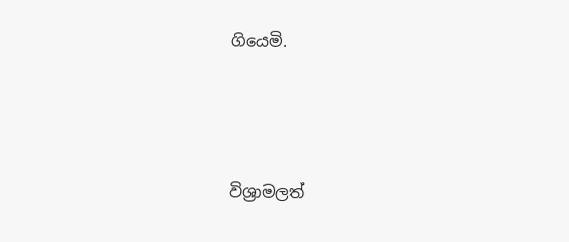ගියෙමි.





විශ්‍රාමලත්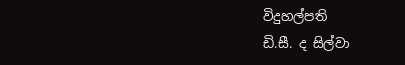විදුහල්පති
ඩි.සී. ද සිල්වා